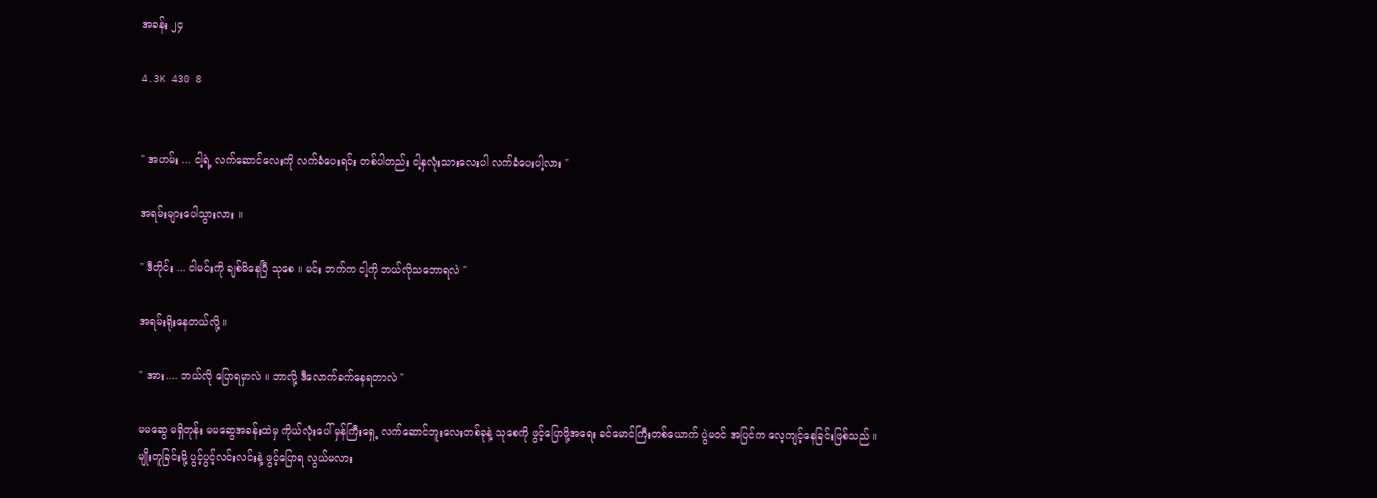အခန်း ၂၄

4.3K 430 8


" အဟမ်း ... ငါ့ရဲ့ လက်ဆောင်လေးကို လက်ခံပေးရင်း တစ်ပါတည်း ငါ့နှလုံးသားလေးပါ လက်ခံပေးပါ့လား "

အရမ်းများပေါသွားလား ။

" ဒီတိုင်း ... ငါမင်းကို ချစ်မိနေပြီ သုစေ ။ မင်း ဘက်က ငါ့ကို ဘယ်လိုသဘောရလဲ "

အရမ်းရိုးနေတယ်လို့ ။

" အား.... ဘယ်လို ပြောရမှာလဲ ။ ဘာလို့ ဒီလောက်ခက်နေရတာလဲ "

မမဆွေ မရှိတုန်း မမဆွေအခန်းထဲမှ ကိုယ်လုံးပေါ် မှန်ကြီးရှေ့ လက်ဆောင်ဘူးလေးတစ်ခုနဲ့ သုစေကို ဖွင့်ပြောဖို့အရေး ခင်မောင်ကြီးတစ်ယောက် ပွဲမဝင် အပြင်က လေ့ကျင့်နေခြင်းဖြစ်သည် ။
မျိုးတူခြင်းမို့ ပွင့်ပွင့်လင်းလင်းနဲ့ ဖွင့်ပြောရ လွယ်မလား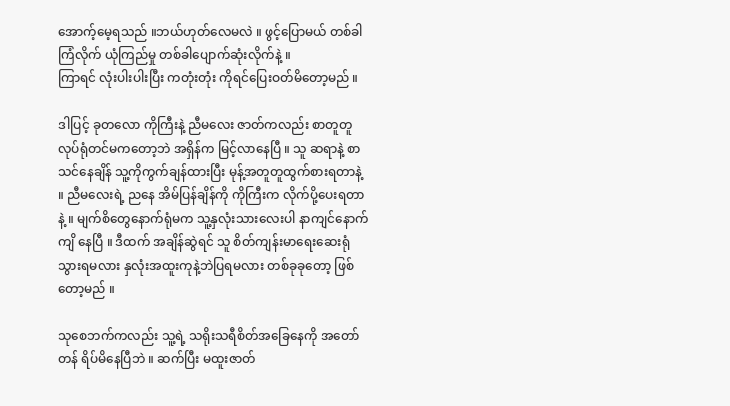အောက့်မေ့ရသည် ။ဘယ်ဟုတ်လေမလဲ ။ ဖွင့်ပြောမယ် တစ်ခါကြံလိုက် ယုံကြည်မှု တစ်ခါပျောက်ဆုံးလိုက်နဲ့ ။
ကြာရင် လုံးပါးပါးပြီး ကတုံးတုံး ကိုရင်ပြေးဝတ်မိတော့မည် ။

ဒါပြင့် ခုတလော ကိုကြီးနဲ့ ညီမလေး ဇာတ်ကလည်း စာတူတူလုပ်ရုံတင်မကတော့ဘဲ အရှိန်က မြင့်လာနေပြီ ။ သူ ဆရာနဲ့ စာသင်နေချိန် သူ့ကိုကွက်ချန်ထားပြီး မုန့်အတူတူထွက်စားရတာနဲ့ ။ ညီမလေးရဲ့ ညနေ အိမ်ပြန်ချိန်ကို ကိုကြီးက လိုက်ပို့ပေးရတာနဲ့ ။ မျက်စိတွေနောက်ရုံမက သူ့နှလုံးသားလေးပါ နာကျင်နောက်ကျိ နေပြီ ။ ဒီထက် အချိန်ဆွဲရင် သူ စိတ်ကျန်းမာရေးဆေးရုံသွားရမလား နှလုံးအထူးကုနဲ့ဘဲပြရမလား တစ်ခုခုတော့ ဖြစ်တော့မည် ။

သုစေဘက်ကလည်း သူ့ရဲ့ သရိုးသရီစိတ်အခြေနေကို အတော်တန် ရိပ်မိနေပြီဘဲ ။ ဆက်ပြီး မထူးဇာတ်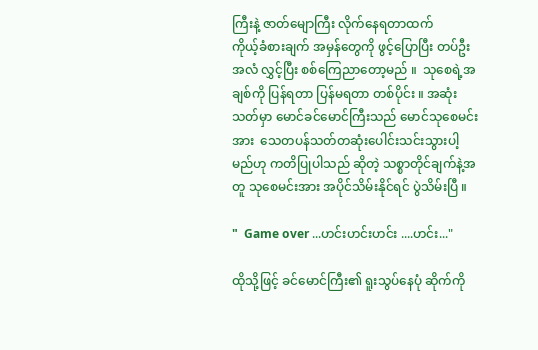ကြီးနဲ့ ဇာတ်မျောကြီး လိုက်နေရတာထက်
ကိုယ့်ခံစားချက် အမှန်တွေကို ဖွင့်ပြောပြီး တပ်ဦးအလံ လွှင့်ပြီး စစ်ကြေညာတော့မည် ။  သုစေရဲ့အချစ်ကို ပြန်ရတာ ပြန်မရတာ တစ်ပိုင်း ။ အဆုံးသတ်မှာ မောင်ခင်မောင်ကြီးသည် မောင်သုစေမင်းအား  သေတပန်သတ်တဆုံးပေါင်းသင်းသွားပါ့မည်ဟု ကတိပြုပါသည် ဆိုတဲ့ သစ္စာတိုင်ချက်နဲ့အတူ သုစေမင်းအား အပိုင်သိမ်းနိုင်ရင် ပွဲသိမ်းပြီ ။

"  Game over ...ဟင်းဟင်းဟင်း ....ဟင်း..."

ထိုသို့ဖြင့် ခင်မောင်ကြီး၏ ရူးသွပ်နေပုံ ဆိုက်ကို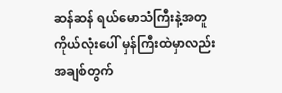ဆန်ဆန် ရယ်မောသံကြီးနဲ့အတူ ကိုယ်လုံးပေါ် မှန်ကြီးထဲမှာလည်း အချစ်တွက်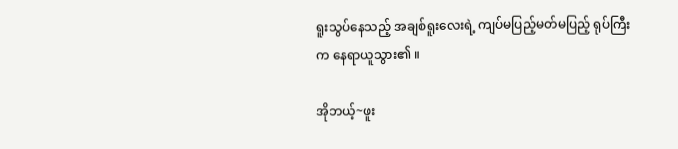ရူးသွပ်နေသည့် အချစ်ရူးလေးရဲ့ ကျပ်မပြည့်မတ်မပြည့် ရုပ်ကြီးက နေရာယူသွား၏ ။

အိုဘယ့်~ဖူး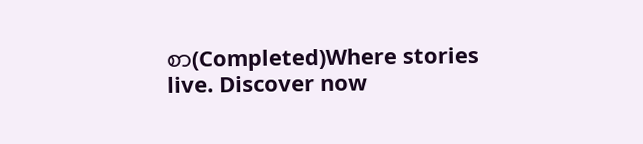စာ(Completed)Where stories live. Discover now